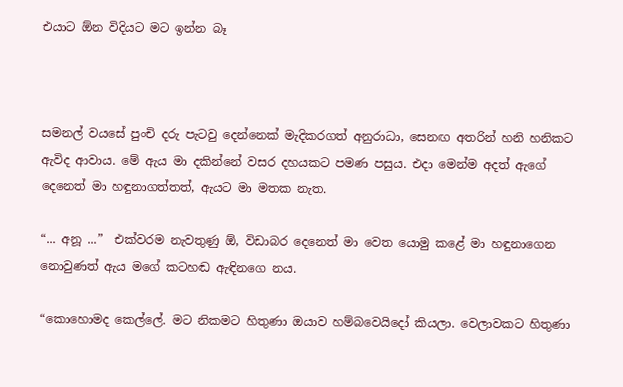එයාට ඕන විදියට මට ඉන්න බෑ



සමනල් වයසේ පුංචි දරු පැටවු දෙන්නෙක් මැදිකරගත් අනුරාධා, සෙනඟ අතරින් හනි හනිකට ඇවිද ආවාය. මේ ඇය මා දකින්නේ වසර දහයකට පමණ පසුය. එදා මෙන්ම අදත් ඇගේ දෙනෙත් මා හඳුනාගත්තත්, ඇයට මා මතක නැත.

“... අනූ ...”  එක්වරම නැවතුණු ඕ, විඩාබර දෙනෙත් මා වෙත යොමු කළේ මා හඳුනාගෙන නොවුණත් ඇය මගේ කටහඬ ඇඳිනගෙ නය.

“කොහොමද කෙල්ලේ. මට නිකමට හිතුණා ඔයාව හම්බවෙයිදෝ කියලා. වෙලාවකට හිතුණා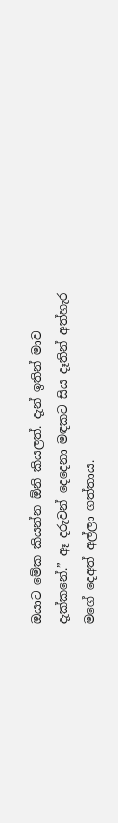ඔයාට මේක කියන්න ඕනි කියලත්. දැන් ඉතින් මාව දැක්කනේ.” ඈ දරුවන් දෙදෙනා මඳකට සිය දෑතින් අත්හැර මගේ දෙඅත් අල්ලා ගත්තාය.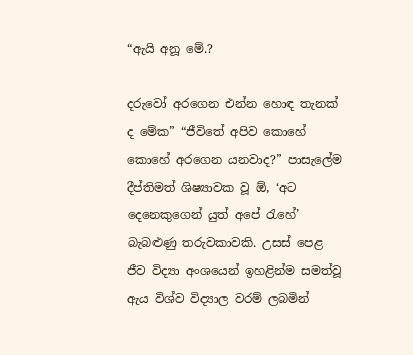“ඇයි අනූ මේ.?

දරුවෝ අරගෙන එන්න හොඳ තැනක් ද මේක” “ජීවිතේ අපිව කොහේ කොහේ අරගෙන යනවාද?” පාසැලේම දීප්තිමත් ශිෂ්‍යාවක වූ ඕ, ‘අට දෙනෙකුගෙන් යුත් අපේ රැහේ’ බැබළුණු තරුවකාවකි. උසස් පෙළ ජීව විද්‍යා අංශයෙන් ඉහළින්ම සමත්වූ ඇය විශ්ව විද්‍යාල වරම් ලබමින්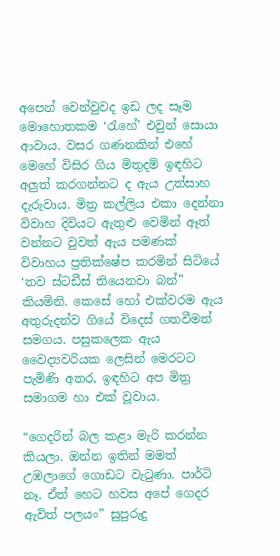අපෙන් වෙන්වුවද ඉඩ ලද සෑම මොහොතකම ‘රැහේ’ එවුන් සොයා ආවාය. වසර ගණනකින් එහේ මෙහේ විසිර ගිය මිතුදම් ඉඳහිට අලුත් කරගන්නට ද ඇය උත්සාහ දැරුවාය. මිත්‍ර කල්ලිය එකා දෙන්නා විවාහ දිවියට ඇතුළු වෙමින් ඈත් වන්නට වුවත් ඇය පමණක් විවාහය ප්‍රතික්ෂේප කරමින් සිටියේ ‘තව ස්ටඩීස් තියෙනවා බන්” කියමිනි. කෙසේ හෝ එක්වරම ඇය අතුරුදන්ව ගියේ විදෙස් ගතවීමත් සමගය. පසුකලෙක ඇය වෛද්‍යවරියක ලෙසින් මෙරටට පැමිණි අතර, ඉඳහිට අප මිත්‍ර සමාගම හා එක් වූවාය.

“ගෙදරින් බල කළා මැරි කරන්න කියලා. ඔන්න ඉතින් මමත් උඹලාගේ ගොඩට වැටුණා. පාර්ටි නෑ. ඒත් හෙට හවස අපේ ගෙදර ඇවිත් පලයං” සුපුරුදු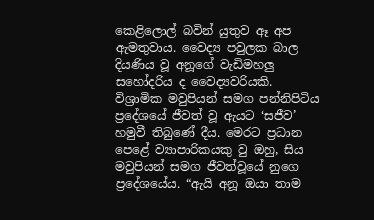කෙළිලොල් බවින් යුතුව ඈ අප ඇමතුවාය. වෛද්‍ය පවුලක බාල දියණිය වූ අනූගේ වැඩිමහලු සහෝදරිය ද වෛද්‍යවරියකි. විශ්‍රාමික මවුපියන් සමග පන්නිපිටිය ප්‍රදේශයේ ජීවත් වූ ඇයට ‘සජීව’ හමුවී තිබුණේ දීය. මෙරට ප්‍රධාන පෙළේ ව්‍යාපාරිකයකු වු ඔහු, සිය මවුපියන් සමග ජීවත්වූයේ නුගෙ ප්‍රදේශයේය. “ඇයි අනූ ඔයා තාම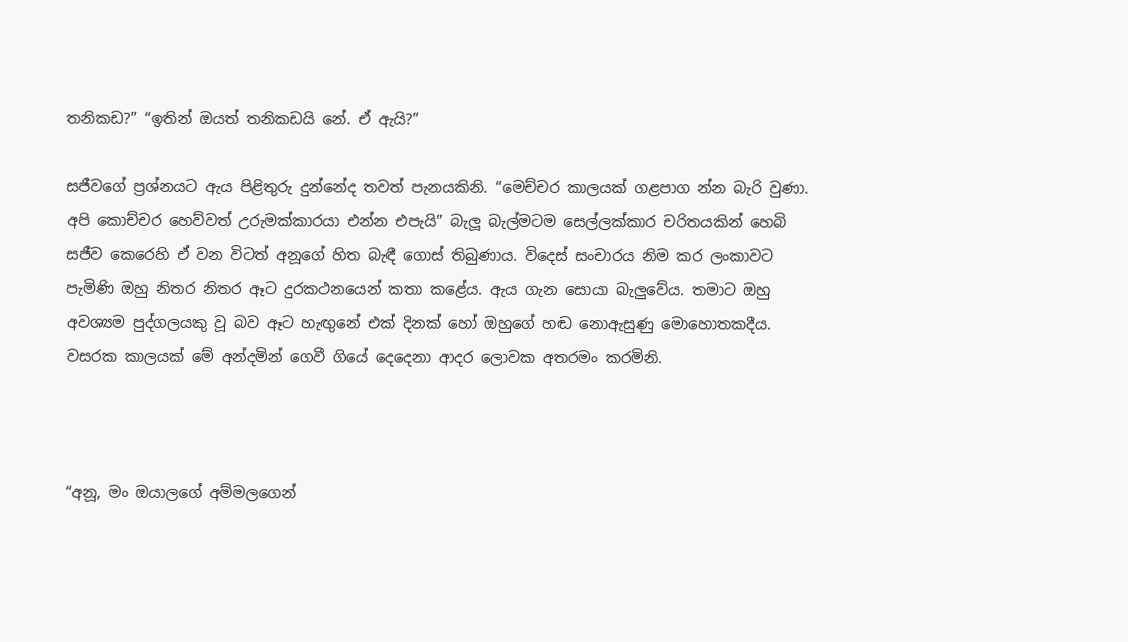තනිකඩ?” “ඉතින් ඔයත් තනිකඩයි නේ. ඒ ඇයි?”

සජීවගේ ප්‍රශ්නයට ඇය පිළිතුරු දුන්නේද තවත් පැනයකිනි. “මෙච්චර කාලයක් ගළපාග න්න බැරි වුණා. අපි කොච්චර හෙව්වත් උරුමක්කාරයා එන්න එපැයි” බැලූ බැල්මටම සෙල්ලක්කාර චරිතයකින් හෙබි සජීව කෙරෙහි ඒ වන විටත් අනූගේ හිත බැඳී ගොස් තිබුණාය. විදෙස් සංචාරය නිම කර ලංකාවට පැමිණි ඔහු නිතර නිතර ඈට දුරකථනයෙන් කතා කළේය. ඇය ගැන සොයා බැලුවේය. තමාට ඔහු අවශ්‍යම පුද්ගලයකු වූ බව ඈට හැඟුනේ එක් දිනක් හෝ ඔහුගේ හඬ නොඇසුණු මොහොතකදීය. වසරක කාලයක් මේ අන්දමින් ගෙවී ගියේ දෙදෙනා ආදර ලොවක අතරමං කරමිනි.



“අනූ, මං ඔයාලගේ අම්මලගෙන්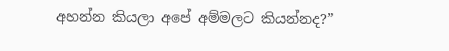අහන්න කියලා අපේ අම්මලට කියන්නද?”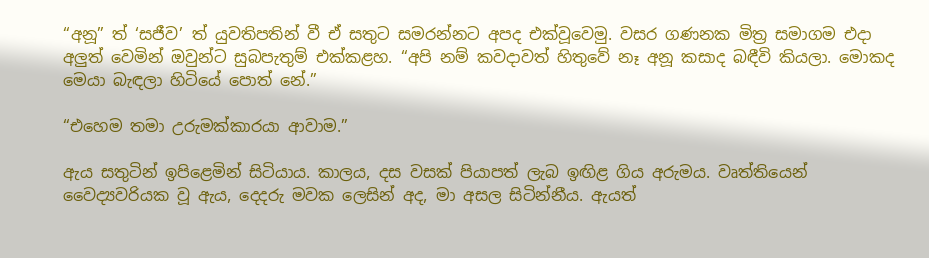“අනූ” ත් ‘සජීව’ ත් යුවතිපතින් වී ඒ සතුට සමරන්නට අපද එක්වූවෙමු. වසර ගණනක මිත්‍ර සමාගම එදා අලුත් වෙමින් ඔවුන්ට සුබපැතුම් එක්කළහ. “අපි නම් කවදාවත් හිතුවේ නෑ අනූ කසාද බඳීවි කියලා. මොකද මෙයා බැඳලා හිටියේ පොත් නේ.”

“එහෙම තමා උරුමක්කාරයා ආවාම.”

ඇය සතුටින් ඉපිළෙමින් සිටියාය. කාලය, දස වසක් පියාපත් ලැබ ඉඟිළ ගිය අරුමය. වෘත්තියෙන් වෛද්‍යවරියක වූ ඇය, දෙදරු මවක ලෙසින් අද, මා අසල සිටින්නීය. ඇයත්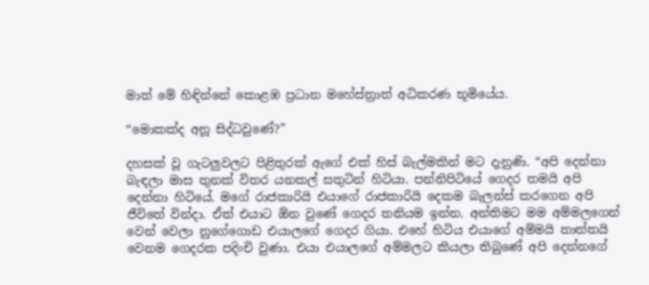මාත් මේ හිඳින්නේ කොළඹ ප්‍රධාන මහේස්ත්‍රාත් අධිකරණ භූමියේය.

“මොකක්ද අනූ සිද්ධවුණේ?”

දහසක් වූ ගැටලුවලට පිළිතුරක් ඇගේ එක් හිස් බැල්මකින් මට දැනුණි. “අපි දෙන්නා බැඳලා මාස තුනක් විතර යනකල් සතුටින් හිටියා. පන්නිපිටියේ ගෙදර තමයි අපි දෙන්නා හිටියේ. මගේ රාජකාරියි එයාගේ රාජකාරියි දෙකම බැලන්ස් කරගෙන අපි ජීවිතේ වින්දා. ඒත් එයාට ඕන වුණේ ගෙදර තනියම ඉන්න. අන්තිමට මම අම්මලගෙන් වෙන් වෙලා නුගේගොඩ එයාලගේ ගෙදර ගියා. එහේ හිටිය එයාගේ අම්මයි තාත්තයි වෙනම ගෙදරක පදිංචි වුණා. එයා එයාලගේ අම්මලට කියලා තිබුණේ අපි දෙන්නගේ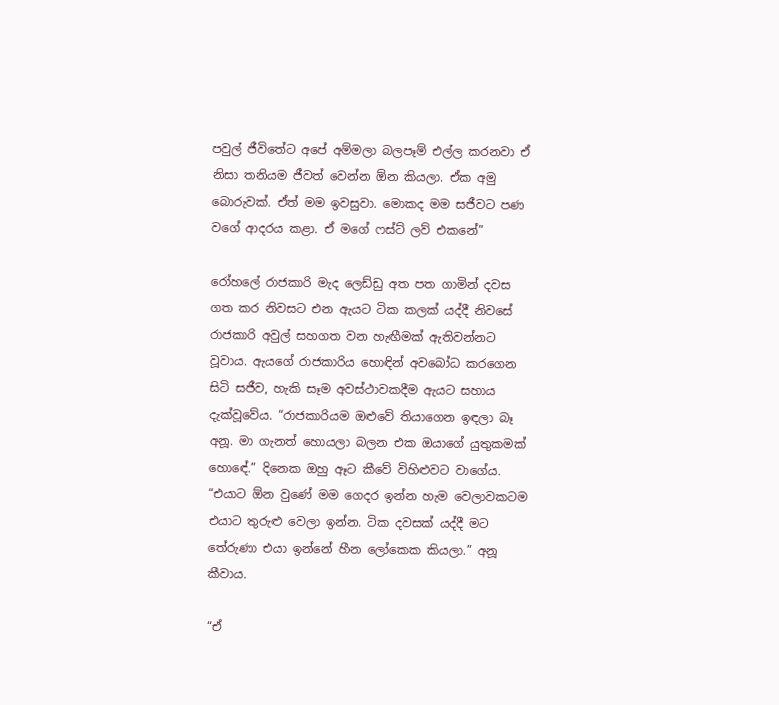පවුල් ජීවිතේට අපේ අම්මලා බලපෑම් එල්ල කරනවා ඒ නිසා තනියම ජීවත් වෙන්න ඕන කියලා. ඒක අමු බොරුවක්. ඒත් මම ඉවසුවා. මොකද මම සජීවට පණ වගේ ආදරය කළා. ඒ මගේ ෆස්ට් ලව් එකනේ”

රෝහලේ රාජකාරි මැද ලෙඩ්ඩු අත පත ගාමින් දවස ගත කර නිවසට එන ඇයට ටික කලක් යද්දී නිවසේ රාජකාරි අවුල් සහගත වන හැඟීමක් ඇතිවන්නට වූවාය. ඇයගේ රාජකාරිය හොඳින් අවබෝධ කරගෙන සිටි සජීව, හැකි සෑම අවස්ථාවකදීම ඇයට සහාය දැක්වූවේය. “රාජකාරියම ඔළුවේ තියාගෙන ඉඳලා බෑ අනූ. මා ගැනත් හොයලා බලන එක ඔයාගේ යුතුකමක් හොඳේ.” දිනෙක ඔහු ඈට කීවේ විහිළුවට වාගේය. “එයාට ඕන වුණේ මම ගෙදර ඉන්න හැම වෙලාවකටම එයාට තුරුළු වෙලා ඉන්න. ටික දවසක් යද්දී මට තේරුණා එයා ඉන්නේ හීන ලෝකෙක කියලා.” අනූ කීවාය.

“ඒ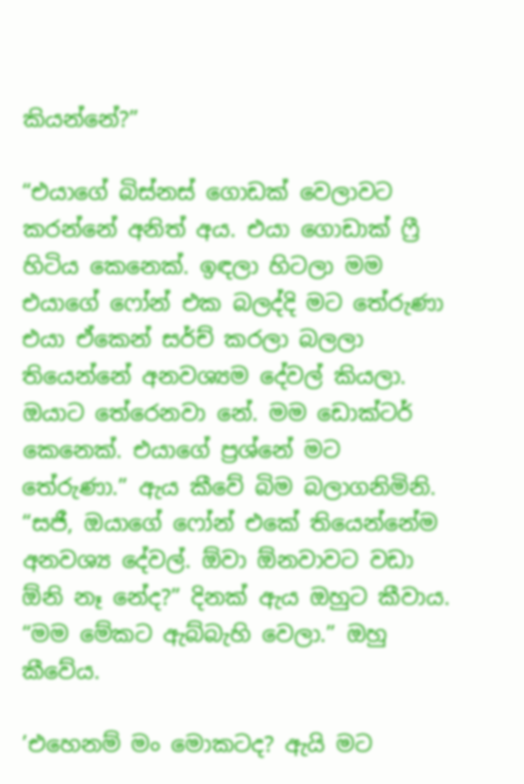කියන්නේ?”

“එයාගේ බිස්නස් ගොඩක් වෙලාවට කරන්නේ අනිත් අය. එයා ගොඩාක් ෆ්‍රී හිටිය කෙනෙක්. ඉඳලා හිටලා මම එයාගේ ෆෝන් එක බලද්දි මට තේරුණා එයා ඒකෙන් සර්ච් කරලා බලලා තියෙන්නේ අනවශ්‍යම දේවල් කියලා. ඔයාට තේරෙනවා නේ. මම ඩොක්ටර් කෙනෙක්. එයාගේ ප්‍රශ්නේ මට තේරුණා.” ඇය කීවේ බිම බලාගනිමිනි. “සජී, ඔයාගේ ෆෝන් එකේ තියෙන්නේම අනවශ්‍ය දේවල්. ඕවා ඕනවාවට වඩා ඕනි නෑ නේද?” දිනක් ඇය ඔහුට කීවාය. “මම මේකට ඇබ්බැහි වෙලා.” ඔහු කීවේය.

’එහෙනම් මං මොකටද? ඇයි මට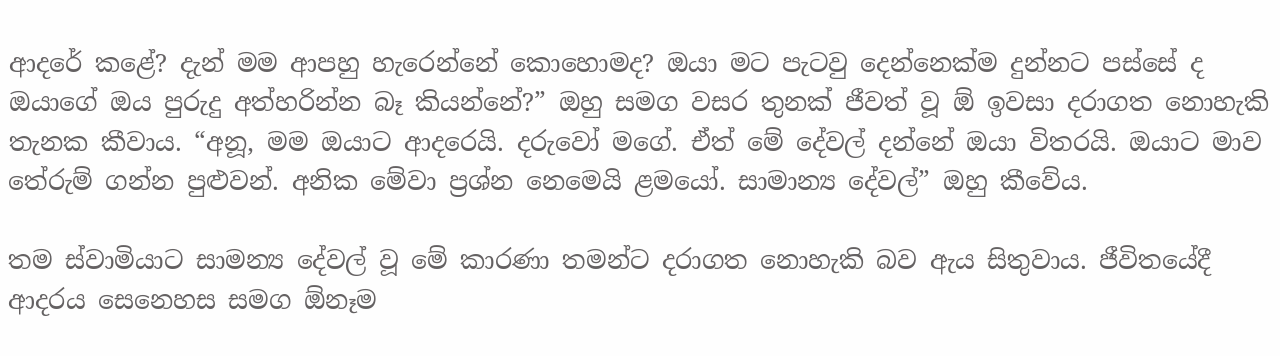ආදරේ කළේ? දැන් මම ආපහු හැරෙන්නේ කොහොමද? ඔයා මට පැටවු දෙන්නෙක්ම දුන්නට පස්සේ ද ඔයාගේ ඔය පුරුදු අත්හරින්න බෑ කියන්නේ?” ඔහු සමග වසර තුනක් ජීවත් වූ ඕ ඉවසා දරාගත නොහැකි තැනක කීවාය. “අනූ, මම ඔයාට ආදරෙයි. දරුවෝ මගේ. ඒත් මේ දේවල් දන්නේ ඔයා විතරයි. ඔයාට මාව තේරුම් ගන්න පුළුවන්. අනික මේවා ප්‍රශ්න නෙමෙයි ළමයෝ. සාමාන්‍ය දේවල්” ඔහු කීවේය.

තම ස්වාමියාට සාමන්‍ය දේවල් වූ මේ කාරණා තමන්ට දරාගත නොහැකි බව ඇය සිතුවාය. ජීවිතයේදී ආදරය සෙනෙහස සමග ඕනෑම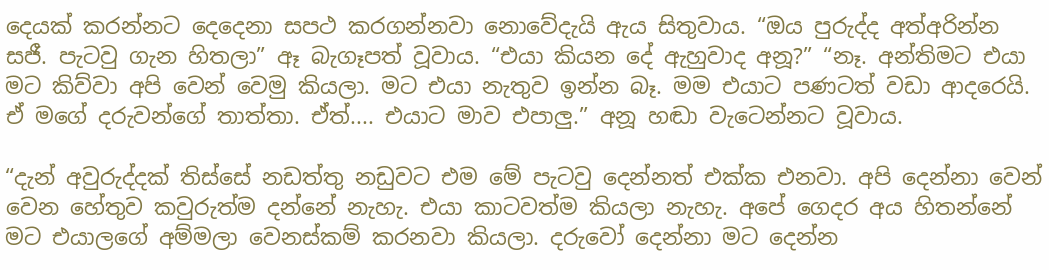දෙයක් කරන්නට දෙදෙනා සපථ කරගන්නවා නොවේදැයි ඇය සිතුවාය. “ඔය පුරුද්ද අත්අරින්න සජී. පැටවු ගැන හිතලා” ඈ බැගෑපත් වූවාය. “එයා කියන දේ ඇහුවාද අනූ?” “නෑ. අන්තිමට එයා මට කිව්වා අපි වෙන් වෙමු කියලා. මට එයා නැතුව ඉන්න බෑ. මම එයාට පණටත් වඩා ආදරෙයි. ඒ මගේ දරුවන්ගේ තාත්තා. ඒත්.... එයාට මාව එපාලු.” අනූ හඬා වැටෙන්නට වූවාය.

“දැන් අවුරුද්දක් තිස්සේ නඩත්තු නඩුවට එම මේ පැටවු දෙන්නත් එක්ක එනවා. අපි දෙන්නා වෙන් වෙන හේතුව කවුරුත්ම දන්නේ නැහැ. එයා කාටවත්ම කියලා නැහැ. අපේ ගෙදර අය හිතන්නේ මට එයාලගේ අම්මලා වෙනස්කම් කරනවා කියලා. දරුවෝ දෙන්නා මට දෙන්න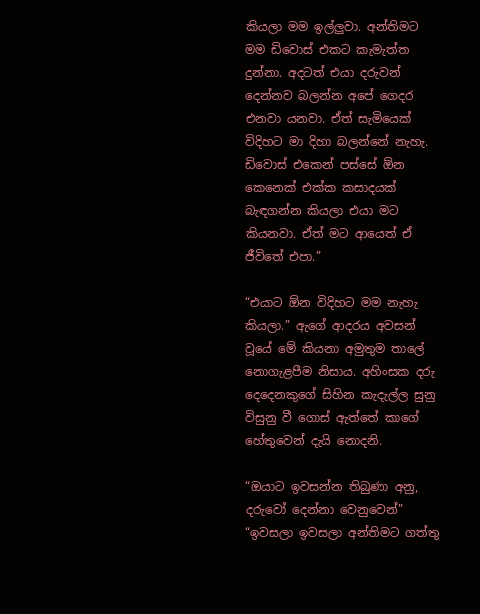කියලා මම ඉල්ලුවා. අන්තිමට මම ඩිවොස් එකට කැමැත්ත දුන්නා. අදටත් එයා දරුවන් දෙන්නව බලන්න අපේ ගෙදර එනවා යනවා. ඒත් සැමියෙක් විදිහට මා දිහා බලන්නේ නැහැ. ඩිවොස් එකෙන් පස්සේ ඕන කෙනෙක් එක්ක කසාදයක් බැඳගන්න කියලා එයා මට කියනවා. ඒත් මට ආයෙත් ඒ ජීවිතේ එපා.”

“එයාට ඕන විදිහට මම නැහැ කියලා.” ඇගේ ආදරය අවසන් වූයේ මේ කියනා අමුතුම තාලේ නොගැළපීම නිසාය. අහිංසක දරු දෙදෙනකුගේ සිහින කැදැල්ල සුනු විසුනු වී ගොස් ඇත්තේ කාගේ හේතුවෙන් දැයි නොදනි.

“ඔයාට ඉවසන්න තිබුණා අනු, දරුවෝ දෙන්නා වෙනුවෙන්” “ඉවසලා ඉවසලා අන්තිමට ගත්තු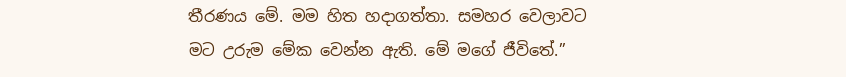තීරණය මේ. මම හිත හදාගත්තා. සමහර වෙලාවට මට උරුම මේක වෙන්න ඇති. මේ මගේ ජීවිතේ.”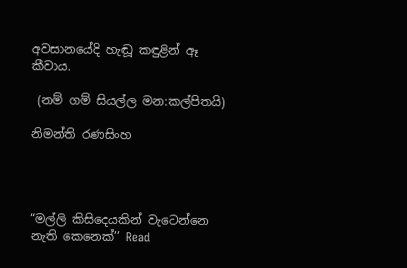අවසානයේදි හැඬූ කඳුළින් ඈ කීවාය.

 (නම් ගම් සියල්ල මන:කල්පිතයි)

නිමන්ති රණසිංහ




“මල්ලි කිසිදෙයකින් වැටෙන්නෙ නැති කෙනෙක්’’ Read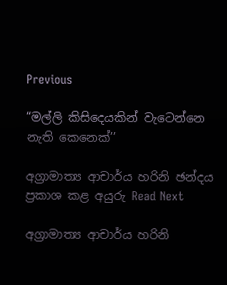Previous

“මල්ලි කිසිදෙයකින් වැටෙන්නෙ නැති කෙනෙක්’’

අග්‍රාමාත්‍ය ආචාර්ය හරිනි ඡන්දය ප්‍රකාශ කළ අයුරු Read Next

අග්‍රාමාත්‍ය ආචාර්ය හරිනි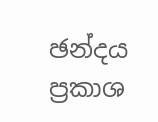ඡන්දය ප්‍රකාශ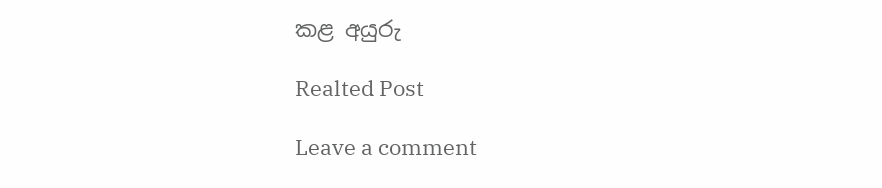කළ අයුරු

Realted Post

Leave a comment